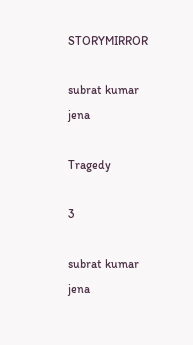STORYMIRROR

subrat kumar jena

Tragedy

3

subrat kumar jena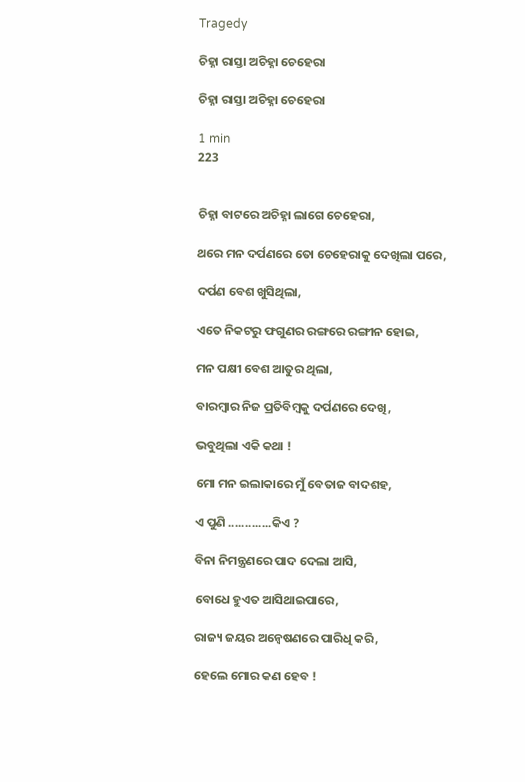Tragedy

ଚିହ୍ନା ରାସ୍ତା ଅଚିହ୍ନା ଚେହେରା

ଚିହ୍ନା ରାସ୍ତା ଅଚିହ୍ନା ଚେହେରା

1 min
223


ଚିହ୍ନା ବାଟରେ ଅଚିହ୍ନା ଲାଗେ ଚେହେରା,

ଥରେ ମନ ଦର୍ପଣରେ ତୋ ଚେହେରାକୁ ଦେଖିଲା ପରେ,

ଦର୍ପଣ ବେଶ ଖୁସିଥିଲା,

ଏତେ ନିକଟରୁ ଫଗୁଣର ରଙ୍ଗରେ ରଙ୍ଗୀନ ହୋଇ,

ମନ ପକ୍ଷୀ ବେଶ ଆତୁର ଥିଲା,

ବାରମ୍ବାର ନିଜ ପ୍ରତିବିମ୍ବକୁ ଦର୍ପଣରେ ଦେଖି,

ଭବୁଥିଲା ଏକି କଥା !

ମୋ ମନ ଇଲାକାରେ ମୁଁ ବେତାଜ ବାଦଶହ,

ଏ ପୁଣି .............କିଏ ?

ବିନା ନିମନ୍ତ୍ରଣରେ ପାଦ ଦେଲା ଆସି,

ବୋଧେ ହୁଏତ ଆସିଥାଇପାରେ,

ରାଜ୍ୟ ଜୟର ଅନ୍ୱେଷଣରେ ପାରିଧି କରି,

ହେଲେ ମୋର କଣ ହେବ !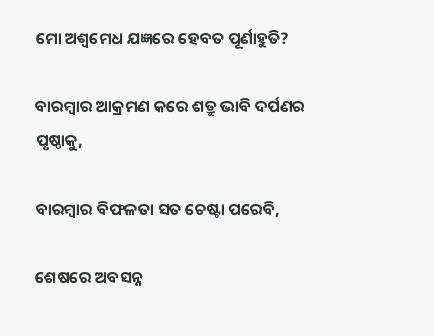ମୋ ଅଶ୍ୱମେଧ ଯଜ୍ଞରେ ହେବତ ପୂର୍ଣାହୁତି?

ବାରମ୍ବାର ଆକ୍ରମଣ କରେ ଶତ୍ରୁ ଭାବି ଦର୍ପଣର ପୃଷ୍ଠାକୁ,

ବାରମ୍ବାର ବିଫଳତା ସତ ଚେଷ୍ଟା ପରେବି,

ଶେଷରେ ଅବସନ୍ନ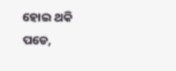ହୋଇ ଥକି ପଡେ,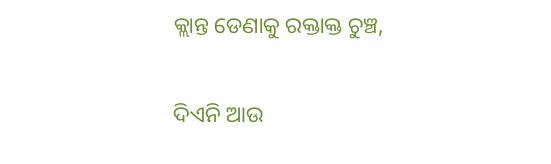କ୍ଲାନ୍ତ ଡେଣାକୁ ରକ୍ତାକ୍ତ ଚୁଞ୍ଚ,

ଦିଏନି ଆଉ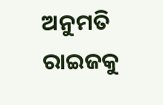ଅନୁମତି ରାଇଜକୁ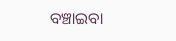ବଞ୍ଚାଇବା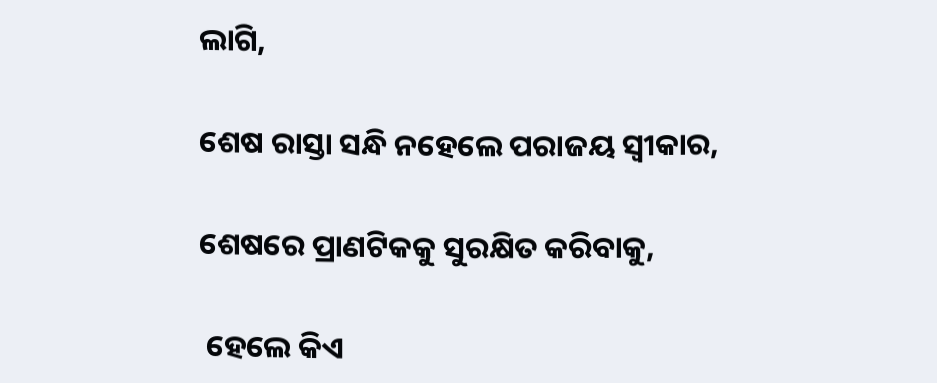ଲାଗି,

ଶେଷ ରାସ୍ତା ସନ୍ଧି ନହେଲେ ପରାଜୟ ସ୍ୱୀକାର,

ଶେଷରେ ପ୍ରାଣଟିକକୁ ସୁରକ୍ଷିତ କରିବାକୁ,

 ହେଲେ କିଏ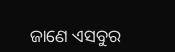ଜାଣେ ଏସବୁର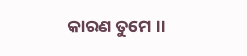କାରଣ ତୁମେ ।।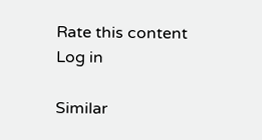Rate this content
Log in

Similar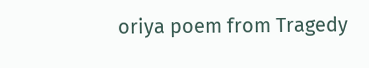oriya poem from Tragedy